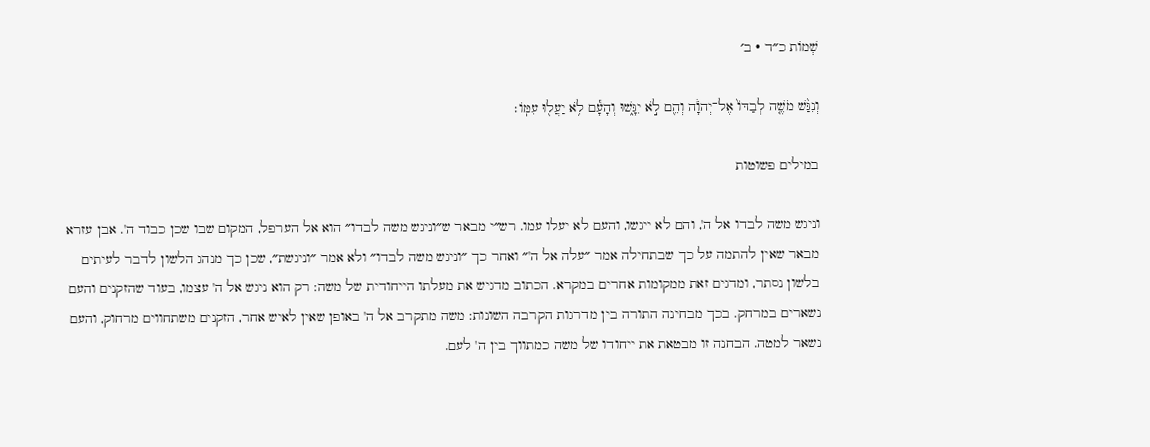שְׁמוֹת כ״ד · ב׳

וְנִגַּ֨שׁ מֹשֶׁ֤ה לְבַדּוֹ֙ אֶל־יְהֹוָ֔ה וְהֵ֖ם לֹ֣א יִגָּ֑שׁוּ וְהָעָ֕ם לֹ֥א יַעֲל֖וּ עִמּֽוֹ׃

במילים פשוטות

וניגש משה לבדו אל ה', והם לא ייגשו, והעם לא יעלו עמו. רש״י מבאר ש״וניגש משה לבדו״ הוא אל הערפל, המקום שבו שכן כבוד ה'. אבן עזרא מבאר שאין להתמה על כך שבתחילה אמר ״עלה אל ה'״ ואחר כך ״וניגש משה לבדו״ ולא אמר ״וניגשת״, שכן כך מנהג הלשון לדבר לעיתים בלשון נסתר, ומדגים זאת ממקומות אחרים במקרא. הכתוב מדגיש את מעלתו הייחודית של משה: רק הוא ניגש אל ה' עצמו, בעוד שהזקנים והעם נשארים במרחק. בכך מבחינה התורה בין מדרגות הקרבה השונות: משה מתקרב אל ה' באופן שאין לאיש אחר, הזקנים משתחווים מרחוק, והעם נשאר למטה. הבחנה זו מבטאת את ייחודו של משה כמתווך בין ה' לעם.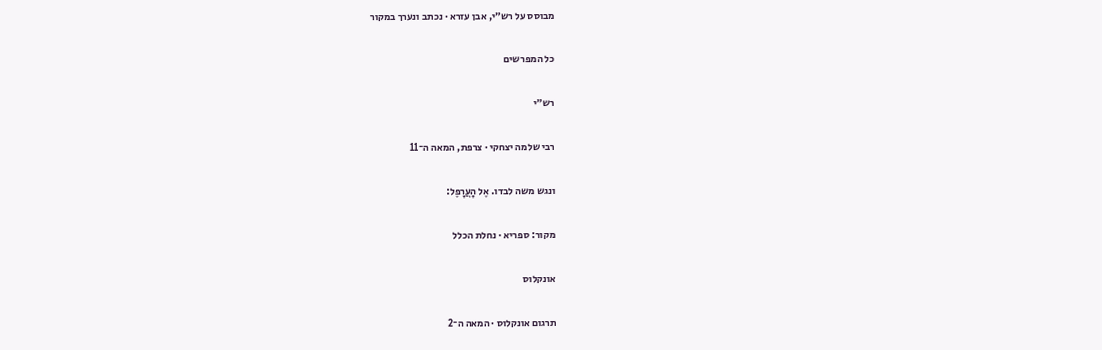מבוסס על רש״י, אבן עזרא · נכתב ונערך במקור

כל המפרשים

רש״י

רבי שלמה יצחקי · צרפת, המאה ה־11

ונגש משה לבדו. אֶל הָעֲרָפֶל:

מקור: ספריא · נחלת הכלל

אונקלוס

תרגום אונקלוס · המאה ה־2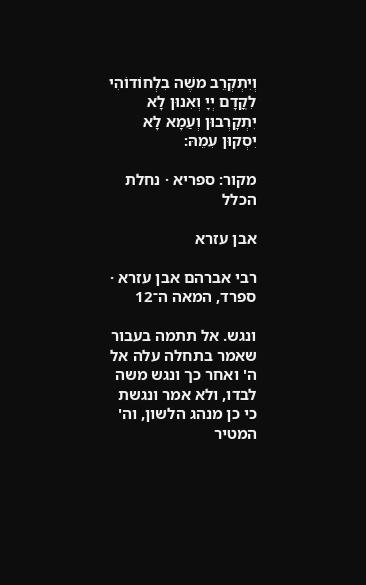וְיִתְקְרֵב משֶׁה בִלְחוֹדוֹהִי לִקֳדָם יְיָ וְאִנוּן לָא יִתְקָרְבוּן וְעַמָא לָא יִסְקוּן עִמֵהּ:

מקור: ספריא · נחלת הכלל

אבן עזרא

רבי אברהם אבן עזרא · ספרד, המאה ה־12

ונגש. אל תתמה בעבור שאמר בתחלה עלה אל ה' ואחר כך ונגש משה לבדו, ולא אמר ונגשת כי כן מנהג הלשון, וה' המטיר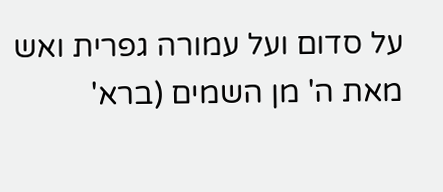על סדום ועל עמורה גפרית ואש מאת ה' מן השמים (ברא'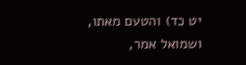יט כד) והטעם מאתו, ושמואל אמר,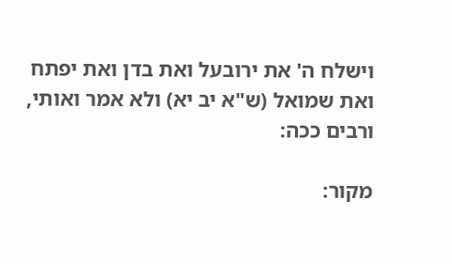וישלח ה' את ירובעל ואת בדן ואת יפתח ואת שמואל (ש"א יב יא) ולא אמר ואותי, ורבים ככה:

מקור: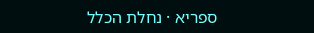ספריא · נחלת הכלל